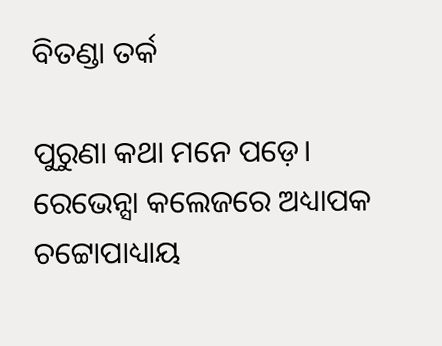ବିତଣ୍ଡା ତର୍କ

ପୁରୁଣା କଥା ମନେ ପଡ଼େ। ରେଭେନ୍ସା କଲେଜରେ ଅଧ୍ୟାପକ ଚଟ୍ଟୋପାଧ୍ୟାୟ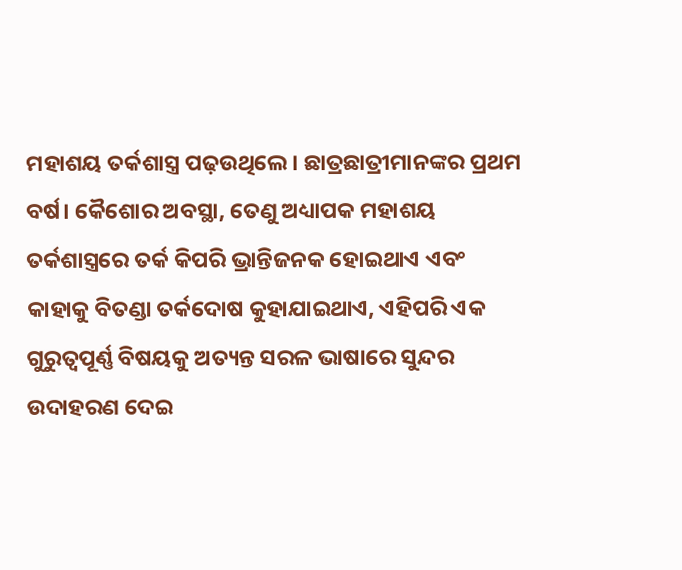ମହାଶୟ ତର୍କଶାସ୍ତ୍ର ପଢ଼ଉଥିଲେ। ଛାତ୍ରଛାତ୍ରୀମାନଙ୍କର ପ୍ରଥମ ବର୍ଷ। କୈଶୋର ଅବସ୍ଥା, ତେଣୁ ଅଧ୍ୟାପକ ମହାଶୟ ତର୍କଶାସ୍ତ୍ରରେ ତର୍କ କିପରି ଭ୍ରାନ୍ତିଜନକ ହୋଇଥାଏ ଏବଂ କାହାକୁ ବିତଣ୍ଡା ତର୍କଦୋଷ କୁହାଯାଇଥାଏ, ଏହିପରି ଏକ ଗୁରୁତ୍ୱପୂର୍ଣ୍ଣ ବିଷୟକୁ ଅତ୍ୟନ୍ତ ସରଳ ଭାଷାରେ ସୁନ୍ଦର ଉଦାହରଣ ଦେଇ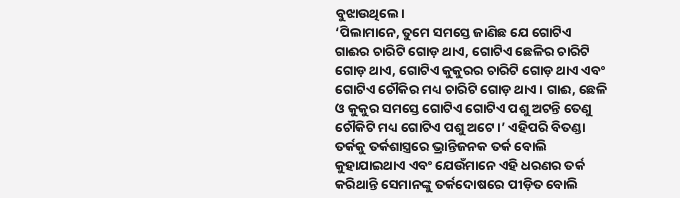ବୁଝାଉଥିଲେ।
‘ପିଲାମାନେ, ତୁମେ ସମସ୍ତେ ଜାଣିଛ ଯେ ଗୋଟିଏ ଗାଈର ଚାରିଟି ଗୋଡ଼ ଥାଏ, ଗୋଟିଏ ଛେଳିର ଚାରିଟି ଗୋଡ଼ ଥାଏ, ଗୋଟିଏ କୁକୁରର ଚାରିଟି ଗୋଡ଼ ଥାଏ ଏବଂ ଗୋଟିଏ ଚୌକିର ମଧ୍ୟ ଚାରିଟି ଗୋଡ଼ ଥାଏ। ଗାଈ, ଛେଳି ଓ କୁକୁର ସମସ୍ତେ ଗୋଟିଏ ଗୋଟିଏ ପଶୁ ଅଟନ୍ତି ତେଣୁ ଚୌକିଟି ମଧ୍ୟ ଗୋଟିଏ ପଶୁ ଅଟେ।’ ଏହିପରି ବିତଣ୍ଡା ତର୍କକୁ ତର୍କଶାସ୍ତ୍ରରେ ଭ୍ରାନ୍ତିଜନକ ତର୍କ ବୋଲି କୁହାଯାଇଥାଏ ଏବଂ ଯେଉଁମାନେ ଏହି ଧରଣର ତର୍କ କରିଥାନ୍ତି ସେମାନଙ୍କୁ ତର୍କଦୋଷରେ ପୀଡ଼ିତ ବୋଲି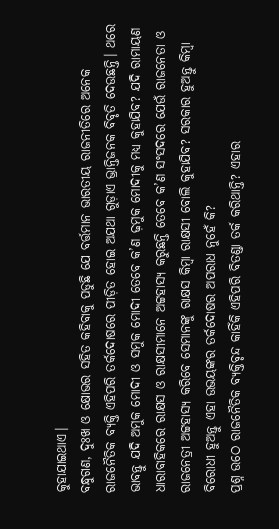କୁହାଯାଇଥାଏ।
ବନ୍ଧୁଗଣ, ଦୁଃଖ ଓ କ୍ଷୋଭର ସହିତ କହିବାକୁ ପଡୁଛି ଯେ ବର୍ତ୍ତମାନ ଭାରତୀୟ ରାଜନୀତିରେ ଅନେକ ରାଜନୈତିକ ବ୍ୟକ୍ତି ଏହିପରି ତର୍କଦୋଷରେ ପୀଡ଼ିତ ହୋଇ ଅଯଥା ଗୁଡ଼ାଏ ଭ୍ରାନ୍ତିଜନକ ବିବୃତି ଦେଉଛନ୍ତି। ଥରେ ଭାବନ୍ତୁ ଯଦି ଅମୁକ ମୋଦୀ ଓ ସମୁକ ମୋଦୀ ତେବେ କ’ଣ ଢ଼ମୁକ ମୋଦୀକୁ ମଧ୍ୟ କୁହାଯିବ? ଯଦି ରାମାୟଣ ଧାରାବାହିକରେ ରାକ୍ଷସ ଓ ରାକ୍ଷସୀମାନେ ଅଟ୍ଟହାସ୍ୟ କରୁଛନ୍ତି ତେବେ କ’ଣ ସଂସଦରେ ଯେଉଁ ରାଜନେତା ଓ ରାଜନେତ୍ରୀ ଅଟ୍ଟହାସ୍ୟ କରିବେ ସେମାନଙ୍କୁ ରାକ୍ଷସ କିମ୍ବା ରାକ୍ଷସୀ ବୋଲି କୁହାଯିବ? ସରକାର ହୁଅନ୍ତୁ କିମ୍ବା ବିରୋଧୀ ହୁଅନ୍ତୁ ଏହା ଉଭୟଙ୍କର ତର୍କଦୋଷର ଅପରାଧ ନୁହେଁ କି?
ପ୍ରଶ୍ନ ଉଠେ ରାଜନୈତିକ ବ୍ୟକ୍ତିବୃନ୍ଦ କାହିଁକି ଏହିପରି ବିତଣ୍ଡା ତର୍କ କରିଥାନ୍ତି? ଏହାର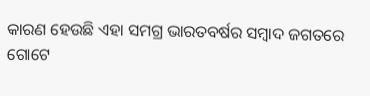କାରଣ ହେଉଛି ଏହା ସମଗ୍ର ଭାରତବର୍ଷର ସମ୍ବାଦ ଜଗତରେ ଗୋଟେ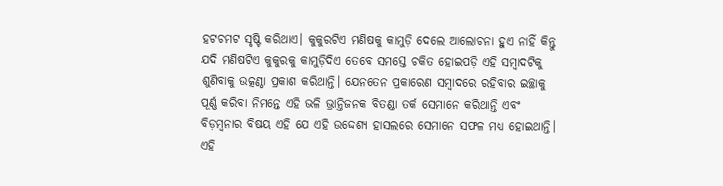ହଟଚମଟ ସୃଷ୍ଟି କରିଥାଏ। କୁକୁରଟିଏ ମଣିଷକୁ କାମୁଡ଼ି ଦେଲେ ଆଲୋଚନା ହୁଏ ନାହିଁ କିନ୍ତୁ ଯଦି ମଣିଷଟିଏ କୁକୁରକୁ କାମୁଡ଼ିଦିଏ ତେବେ ସମସ୍ତେ ଚକିତ ହୋଇପଡ଼ି ଏହି ସମ୍ବାଦଟିକୁ ଶୁଣିବାକୁ ଉତ୍କଣ୍ଠା ପ୍ରକାଶ କରିଥାନ୍ତି। ଯେନତେନ ପ୍ରକାରେଣ ସମ୍ବାଦରେ ରହିବାର ଇଚ୍ଛାକୁ ପୂର୍ଣ୍ଣ କରିବା ନିମନ୍ତେ ଏହି ଭଳି ଭ୍ରାନ୍ତିଜନକ ବିତଣ୍ଡା ତର୍କ ସେମାନେ କରିଥାନ୍ତି ଏବଂ ବିଡ଼ମ୍ବନାର ବିଷୟ ଏହି ଯେ ଏହି ଉଦ୍ଦେଶ୍ୟ ହାସଲରେ ସେମାନେ ସଫଳ ମଧ୍ୟ ହୋଇଥାନ୍ତି।
ଏହି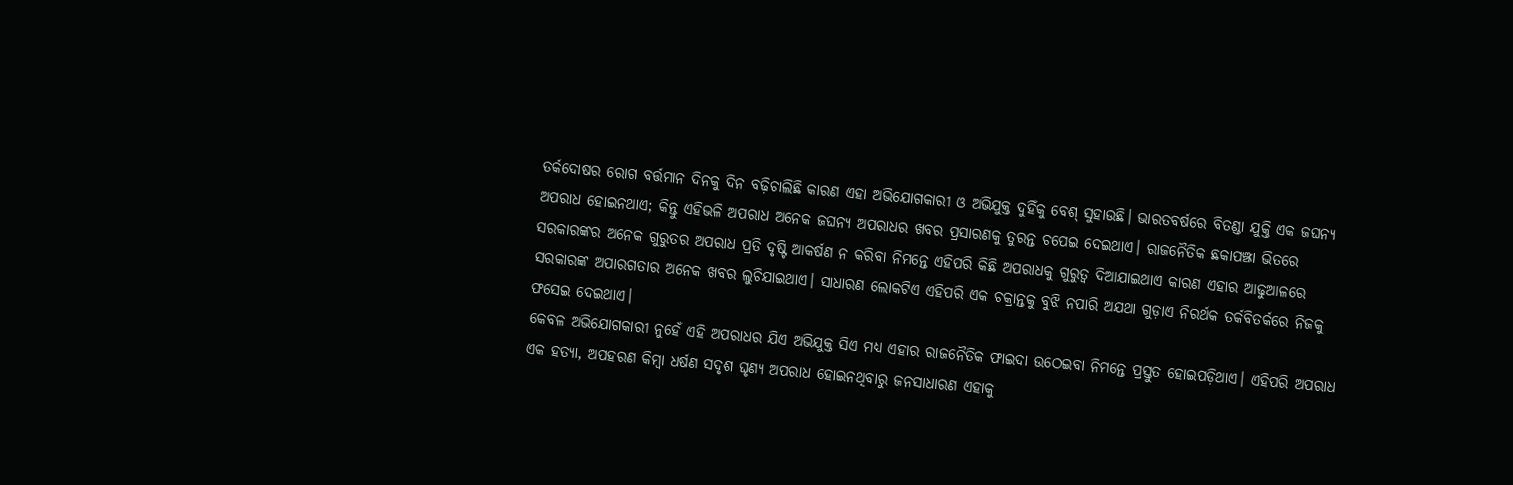ତର୍କଦୋଷର ରୋଗ ବର୍ତ୍ତମାନ ଦିନକୁ ଦିନ ବଢ଼ିଚାଲିଛି କାରଣ ଏହା ଅଭିଯୋଗକାରୀ ଓ ଅଭିଯୁକ୍ତ ଦୁହିଁକୁ ବେଶ୍‌ ସୁହାଉଛି। ଭାରତବର୍ଷରେ ବିତଣ୍ଡା ଯୁକ୍ତି ଏକ ଜଘନ୍ୟ ଅପରାଧ ହୋଇନଥାଏ; କିନ୍ତୁ ଏହିଭଳି ଅପରାଧ ଅନେକ ଜଘନ୍ୟ ଅପରାଧର ଖବର ପ୍ରସାରଣକୁ ତୁରନ୍ତ ଚପେଇ ଦେଇଥାଏ। ରାଜନୈତିକ ଛକାପଞ୍ଝା ଭିତରେ ସରକାରଙ୍କର ଅନେକ ଗୁରୁତର ଅପରାଧ ପ୍ରତି ଦୃଷ୍ଟି ଆକର୍ଷଣ ନ କରିବା ନିମନ୍ତେ ଏହିପରି କିଛି ଅପରାଧକୁ ଗୁରୁତ୍ୱ ଦିଆଯାଇଥାଏ କାରଣ ଏହାର ଆଢୁଆଳରେ ସରକାରଙ୍କ ଅପାରଗତାର ଅନେକ ଖବର ଲୁଚିଯାଇଥାଏ। ସାଧାରଣ ଲୋକଟିଏ ଏହିପରି ଏକ ଚକ୍ରାନ୍ତକୁ ବୁଝି ନପାରି ଅଯଥା ଗୁଡ଼ାଏ ନିରର୍ଥକ ତର୍କବିତର୍କରେ ନିଜକୁ ଫସେଇ ଦେଇଥାଏ।
କେବଳ ଅଭିଯୋଗକାରୀ ନୁହେଁ ଏହି ଅପରାଧର ଯିଏ ଅଭିଯୁକ୍ତ ସିଏ ମଧ୍ୟ ଏହାର ରାଜନୈତିକ ଫାଇଦା ଉଠେଇବା ନିମନ୍ତେ ପ୍ରସ୍ତୁତ ହୋଇପଡ଼ିଥାଏ। ଏହିପରି ଅପରାଧ ଏକ ହତ୍ୟା, ଅପହରଣ କିମ୍ବା ଧର୍ଷଣ ସଦୃଶ ଘୃଣ୍ୟ ଅପରାଧ ହୋଇନଥିବାରୁ ଜନସାଧାରଣ ଏହାକୁ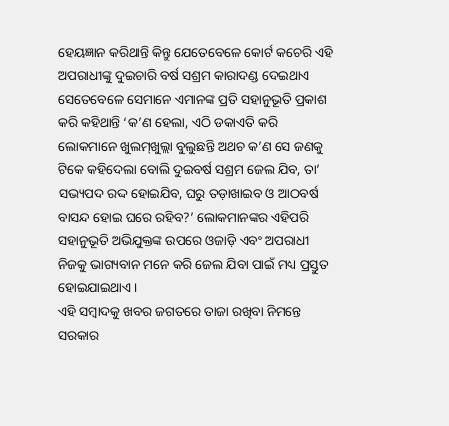ହେୟଜ୍ଞାନ କରିଥାନ୍ତି କିନ୍ତୁ ଯେତେବେଳେ କୋର୍ଟ କଚେରି ଏହି ଅପରାଧୀଙ୍କୁ ଦୁଇଚାରି ବର୍ଷ ସଶ୍ରମ କାରାଦଣ୍ଡ ଦେଇଥାଏ ସେତେବେଳେ ସେମାନେ ଏମାନଙ୍କ ପ୍ରତି ସହାନୁଭୂତି ପ୍ରକାଶ କରି କହିଥାନ୍ତି ‘କ’ଣ ହେଲା, ଏଠି ଡକାଏତି କରି ଲୋକମାନେ ଖୁଲମ୍‌‌ଖୁଲ୍ଲା ବୁଲୁଛନ୍ତି ଅଥଚ କ’ଣ ସେ ଜଣକୁ ଟିକେ କହିଦେଲା ବୋଲି ଦୁଇବର୍ଷ ସଶ୍ରମ ଜେଲ ଯିବ, ତା’ ସଭ୍ୟପଦ ରଦ୍ଦ ହୋଇଯିବ, ଘରୁ ତଡ଼ାଖାଇବ ଓ ଆଠବର୍ଷ ବାସନ୍ଦ ହୋଇ ଘରେ ରହିବ?’ ଲୋକମାନଙ୍କର ଏହିପରି ସହାନୁଭୂତି ଅଭିଯୁକ୍ତଙ୍କ ଉପରେ ଓଜାଡ଼ି ଏବଂ ଅପରାଧୀ ନିଜକୁ ଭାଗ୍ୟବାନ ମନେ କରି ଜେଲ ଯିବା ପାଇଁ ମଧ୍ୟ ପ୍ରସ୍ତୁତ ହୋଇଯାଇଥାଏ।
ଏହି ସମ୍ବାଦକୁ ଖବର ଜଗତରେ ତାଜା ରଖିବା ନିମନ୍ତେ ସରକାର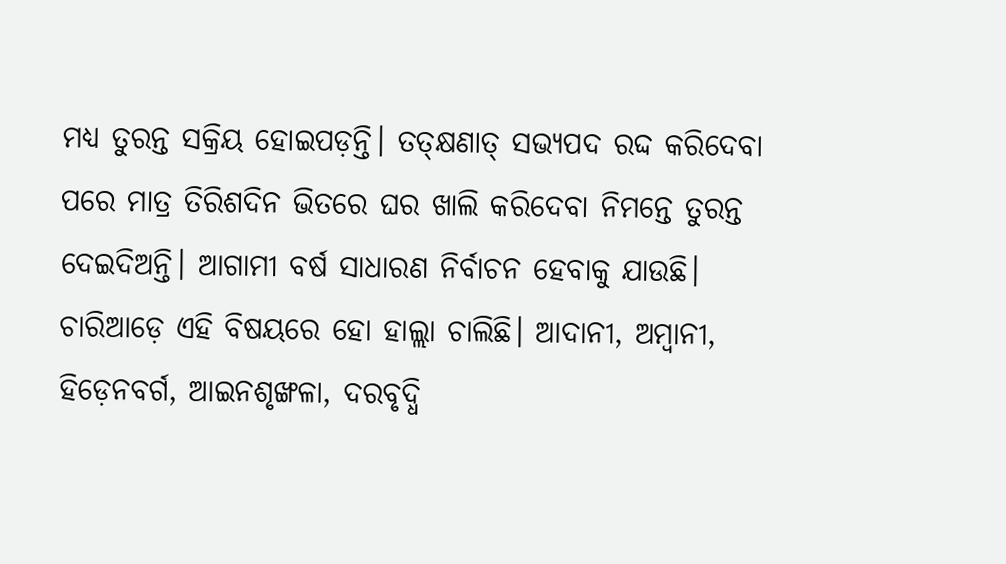ମଧ୍ୟ ତୁରନ୍ତ ସକ୍ରିୟ ହୋଇପଡ଼ନ୍ତି। ତତ୍‌‌କ୍ଷଣାତ୍‌ ସଭ୍ୟପଦ ରଦ୍ଦ କରିଦେବା ପରେ ମାତ୍ର ତିରିଶଦିନ ଭିତରେ ଘର ଖାଲି କରିଦେବା ନିମନ୍ତେ ତୁରନ୍ତ ଦେଇଦିଅନ୍ତି। ଆଗାମୀ ବର୍ଷ ସାଧାରଣ ନିର୍ବାଚନ ହେବାକୁ ଯାଉଛି। ଚାରିଆଡ଼େ ଏହି ବିଷୟରେ ହୋ ହାଲ୍ଲା ଚାଲିଛି। ଆଦାନୀ, ଅମ୍ବାନୀ, ହିଡ଼େନବର୍ଗ, ଆଇନଶୃଙ୍ଖଳା, ଦରବୃଦ୍ଧି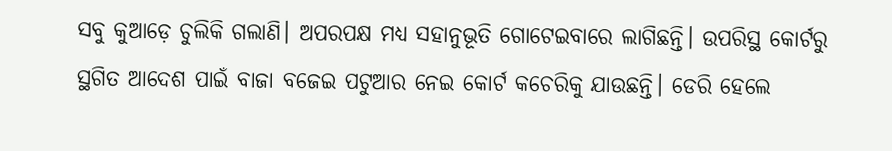ସବୁ କୁଆଡ଼େ ଚୁଲିକି ଗଲାଣି। ଅପରପକ୍ଷ ମଧ୍ୟ ସହାନୁଭୂତି ଗୋଟେଇବାରେ ଲାଗିଛନ୍ତି। ଉପରିସ୍ଥ କୋର୍ଟରୁ ସ୍ଥଗିତ ଆଦେଶ ପାଇଁ ବାଜା ବଜେଇ ପଟୁଆର ନେଇ କୋର୍ଟ କଚେରିକୁ ଯାଉଛନ୍ତି। ଡେରି ହେଲେ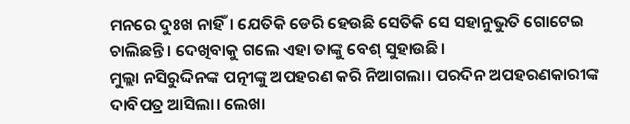ମନରେ ଦୁଃଖ ନାହିଁ। ଯେତିକି ଡେରି ହେଉଛି ସେତିକି ସେ ସହାନୁଭୁତି ଗୋଟେଇ ଚାଲିଛନ୍ତି। ଦେଖିବାକୁ ଗଲେ ଏହା ତାଙ୍କୁ ବେଶ୍‌ ସୁହାଉଛି।
ମୁଲ୍ଲା ନସିରୁଦ୍ଦିନଙ୍କ ପତ୍ନୀଙ୍କୁ ଅପହରଣ କରି ନିଆଗଲା। ପରଦିନ ଅପହରଣକାରୀଙ୍କ ଦାବିପତ୍ର ଆସିଲା। ଲେଖା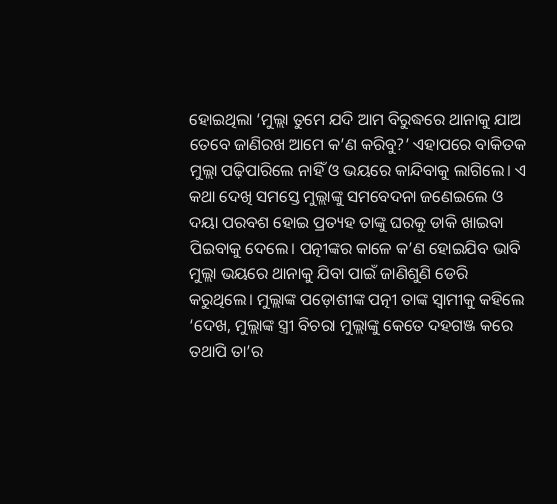ହୋଇଥିଲା ‘ମୁଲ୍ଲା ତୁମେ ଯଦି ଆମ ବିରୁଦ୍ଧରେ ଥାନାକୁ ଯାଅ ତେବେ ଜାଣିରଖ ଆମେ କ’ଣ କରିବୁ?’ ଏହାପରେ ବାକିତକ ମୁଲ୍ଲା ପଢ଼ିପାରିଲେ ନାହିଁ ଓ ଭୟରେ କାନ୍ଦିବାକୁ ଲାଗିଲେ। ଏ କଥା ଦେଖି ସମସ୍ତେ ମୁଲ୍ଲାଙ୍କୁ ସମବେଦନା ଜଣେଇଲେ ଓ ଦୟା ପରବଶ ହୋଇ ପ୍ରତ୍ୟହ ତାଙ୍କୁ ଘରକୁ ଡାକି ଖାଇବା ପିଇବାକୁ ଦେଲେ। ପତ୍ନୀଙ୍କର କାଳେ କ’ଣ ହୋଇଯିବ ଭାବି ମୁଲ୍ଲା ଭୟରେ ଥାନାକୁ ଯିବା ପାଇଁ ଜାଣିଶୁଣି ଡେରି କରୁଥିଲେ। ମୁଲ୍ଲାଙ୍କ ପଡ଼ୋଶୀଙ୍କ ପତ୍ନୀ ତାଙ୍କ ସ୍ୱାମୀକୁ କହିଲେ ‘ଦେଖ, ମୁଲ୍ଲାଙ୍କ ସ୍ତ୍ରୀ ବିଚରା ମୁଲ୍ଲାଙ୍କୁ କେତେ ଦହଗଞ୍ଜ କରେ ତଥାପି ତା’ର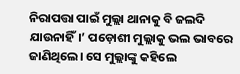ନିରାପତ୍ତା ପାଇଁ ମୁଲ୍ଲା ଥାନାକୁ ବି ଜଲଦି ଯାଉନାହିଁ।’ ପଡ଼ୋଶୀ ମୁଲ୍ଲାକୁ ଭଲ ଭାବରେ ଜାଣିଥିଲେ। ସେ ମୁଲ୍ଲାଙ୍କୁ କହିଲେ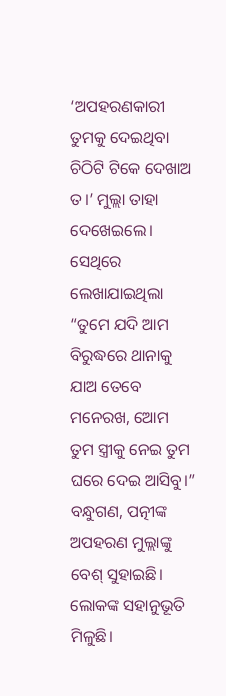‘ଅପହରଣକାରୀ ତୁମକୁ ଦେଇଥିବା ଚିଠିଟି ଟିକେ ଦେଖାଅ ତ।’ ମୁଲ୍ଲା ତାହା ଦେଖେଇଲେ। ସେଥିରେ ଲେଖାଯାଇଥିଲା “ତୁମେ ଯଦି ଆମ ବିରୁଦ୍ଧରେ ଥାନାକୁ ଯାଅ ତେବେ ମନେରଖ, ଆ‌େ‌ମ ତୁମ ସ୍ତ୍ରୀକୁ ନେଇ ତୁମ ଘରେ ଦେଇ ଆସିବୁ।”
ବନ୍ଧୁଗଣ, ପତ୍ନୀଙ୍କ ଅପହରଣ ମୁଲ୍ଲାଙ୍କୁ ବେଶ୍‌ ସୁହାଇଛି। ଲୋକଙ୍କ ସହାନୁଭୂତି ମିଳୁଛି।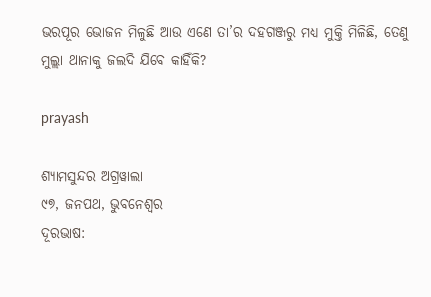ଭରପୂର ଭୋଜନ ମିଳୁଛି ଆଉ ଏଣେ ତା’ର ଦହଗଞ୍ଜରୁ ମଧ୍ୟ ମୁକ୍ତି ମିଳିଛି, ତେଣୁ ମୁଲ୍ଲା ଥାନାକୁ ଜଲଦି ଯିବେ କାହିଁକି?

prayash

ଶ୍ୟାମସୁନ୍ଦର ଅଗ୍ରୱାଲା
୯୭, ଜନପଥ, ଭୁବନେଶ୍ବର
ଦୂରଭାଷ: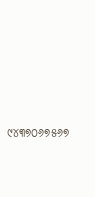୯୪୩୭୦୬୭୫୬୭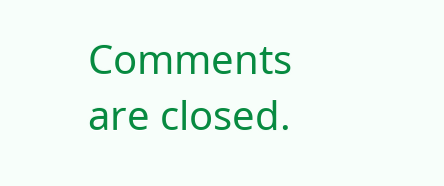Comments are closed.